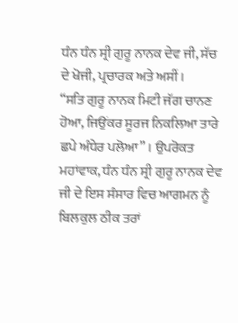ਧੰਨ ਧੰਨ ਸ੍ਰੀ ਗੁਰੂ ਨਾਨਕ ਦੇਵ ਜੀ, ਸੱਚ ਦੇ ਖੋਜੀ, ਪ੍ਰਚਾਰਕ ਅਤੇ ਅਸੀਂ।
“ਸਤਿ ਗੁਰੂ ਨਾਨਕ ਮਿਟੀ ਜੱਗ ਚਾਨਣ ਹੋਆ, ਜਿਉਂਕਰ ਸੂਰਜ ਨਿਕਲਿਆ ਤਾਰੇ ਛਪੇ ਅੰਧੇਰ ਪਲੋਆ” । ਉਪਰੋਕਤ ਮਹਾਂਵਾਕ, ਧੰਨ ਧੰਨ ਸ੍ਰੀ ਗੁਰੂ ਨਾਨਕ ਦੇਵ ਜੀ ਦੇ ਇਸ ਸੰਸਾਰ ਵਿਚ ਆਗਮਨ ਨੂੰ
ਬਿਲਕੁਲ ਠੀਕ ਤਰਾਂ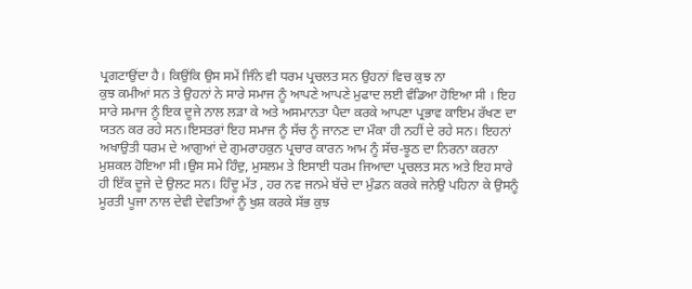ਪ੍ਰਗਟਾਉਂਦਾ ਹੈ। ਕਿਉਂਕਿ ਉਸ ਸਮੇਂ ਜਿੰਨੇ ਵੀ ਧਰਮ ਪ੍ਰਚਲਤ ਸਨ ਉਹਨਾਂ ਵਿਚ ਕੁਝ ਨਾ
ਕੁਝ ਕਮੀਆਂ ਸਨ ਤੇ ਉਹਨਾਂ ਨੇ ਸਾਰੇ ਸਮਾਜ ਨੂੰ ਆਪਣੇ ਆਪਣੇ ਮੁਫਾਦ ਲਈ ਵੰਡਿਆ ਹੋਇਆ ਸੀ । ਇਹ
ਸਾਰੇ ਸਮਾਜ ਨੂੰ ਇਕ ਦੂਜੇ ਨਾਲ ਲੜਾ ਕੇ ਅਤੇ ਅਸਮਾਨਤਾ ਪੈਦਾ ਕਰਕੇ ਆਪਣਾ ਪ੍ਰਭਾਵ ਕਾਇਮ ਰੱਖਣ ਦਾ
ਯਤਨ ਕਰ ਰਹੇ ਸਨ।ਇਸਤਰਾਂ ਇਹ ਸਮਾਜ ਨੂੰ ਸੱਚ ਨੂੰ ਜਾਨਣ ਦਾ ਮੌਕਾ ਹੀ ਨਹੀਂ ਦੇ ਰਹੇ ਸਨ। ਇਹਨਾਂ
ਅਖਾਉਤੀ ਧਰਮ ਦੇ ਆਗੁਆਂ ਦੇ ਗੁਮਰਾਹਕੁਨ ਪ੍ਰਚਾਰ ਕਾਰਨ ਆਮ ਨੂੰ ਸੱਚ-ਝੂਠ ਦਾ ਨਿਰਨਾ ਕਰਨਾ
ਮੁਸ਼ਕਲ ਹੋਇਆ ਸੀ।ਉਸ ਸਮੇ ਹਿੰਦੁ, ਮੁਸਲਮ ਤੇ ਇਸਾਈ ਧਰਮ ਜਿਆਦਾ ਪ੍ਰਚਲਤ ਸਨ ਅਤੇ ਇਹ ਸਾਰੇ
ਹੀ ਇੱਕ ਦੂਜੇ ਦੇ ਉਲਟ ਸਨ। ਹਿੰਦੂ ਮੱਤ , ਹਰ ਨਵ ਜਨਮੇ ਬੱਚੇ ਦਾ ਮੁੰਡਨ ਕਰਕੇ ਜਨੇਉ ਪਹਿਨਾ ਕੇ ਉਸਨੂੰ
ਮੂਰਤੀ ਪੂਜਾ ਨਾਲ ਦੇਵੀ ਦੇਵਤਿਆਂ ਨੂੰ ਖੁਸ਼ ਕਰਕੇ ਸੱਭ ਕੁਝ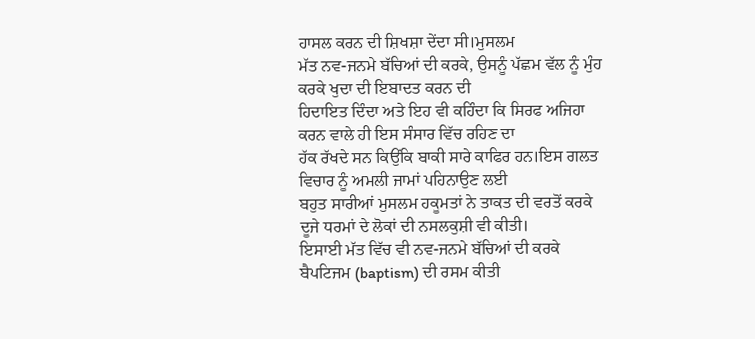ਹਾਸਲ ਕਰਨ ਦੀ ਸ਼ਿਖਸ਼ਾ ਦੇਂਦਾ ਸੀ।ਮੁਸਲਮ
ਮੱਤ ਨਵ-ਜਨਮੇ ਬੱਚਿਆਂ ਦੀ ਕਰਕੇ, ਉਸਨੂੰ ਪੱਛਮ ਵੱਲ ਨੂੰ ਮੁੰਹ ਕਰਕੇ ਖੁਦਾ ਦੀ ਇਬਾਦਤ ਕਰਨ ਦੀ
ਹਿਦਾਇਤ ਦਿੰਦਾ ਅਤੇ ਇਹ ਵੀ ਕਹਿੰਦਾ ਕਿ ਸਿਰਫ ਅਜਿਹਾ ਕਰਨ ਵਾਲੇ ਹੀ ਇਸ ਸੰਸਾਰ ਵਿੱਚ ਰਹਿਣ ਦਾ
ਹੱਕ ਰੱਖਦੇ ਸਨ ਕਿਉਂਕਿ ਬਾਕੀ ਸਾਰੇ ਕਾਫਿਰ ਹਨ।ਇਸ ਗਲਤ ਵਿਚਾਰ ਨੂੰ ਅਮਲੀ ਜਾਮਾਂ ਪਹਿਨਾਉਣ ਲਈ
ਬਹੁਤ ਸਾਰੀਆਂ ਮੁਸਲਮ ਹਕੂਮਤਾਂ ਨੇ ਤਾਕਤ ਦੀ ਵਰਤੋਂ ਕਰਕੇ ਦੂਜੇ ਧਰਮਾਂ ਦੇ ਲੋਕਾਂ ਦੀ ਨਸਲਕੁਸ਼ੀ ਵੀ ਕੀਤੀ।
ਇਸਾਈ ਮੱਤ ਵਿੱਚ ਵੀ ਨਵ-ਜਨਮੇ ਬੱਚਿਆਂ ਦੀ ਕਰਕੇ ਬੈਪਟਿਜਮ (baptism) ਦੀ ਰਸਮ ਕੀਤੀ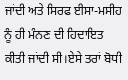ਜਾਂਦੀ ਅਤੇ ਸਿਰਫ ਈਸਾ-ਮਸੀਹ ਨੂੰ ਹੀ ਮੰਨਣ ਦੀ ਹਿਦਾਇਤ ਕੀਤੀ ਜਾਂਦੀ ਸੀ।ਏਸੇ ਤਰਾਂ ਬੋਧੀ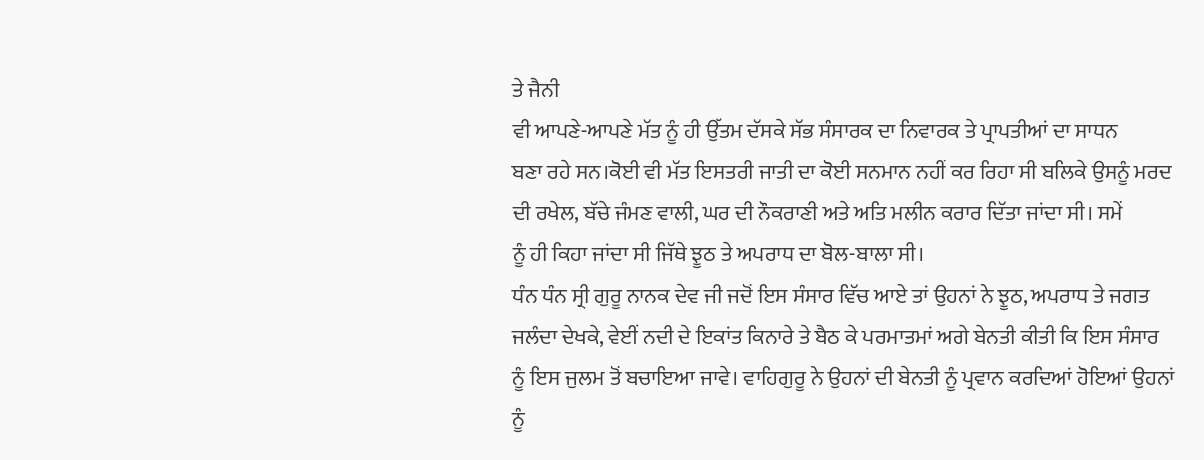ਤੇ ਜੈਨੀ
ਵੀ ਆਪਣੇ-ਆਪਣੇ ਮੱਤ ਨੂੰ ਹੀ ਉੱਤਮ ਦੱਸਕੇ ਸੱਭ ਸੰਸਾਰਕ ਦਾ ਨਿਵਾਰਕ ਤੇ ਪ੍ਰਾਪਤੀਆਂ ਦਾ ਸਾਧਨ
ਬਣਾ ਰਹੇ ਸਨ।ਕੋਈ ਵੀ ਮੱਤ ਇਸਤਰੀ ਜਾਤੀ ਦਾ ਕੋਈ ਸਨਮਾਨ ਨਹੀਂ ਕਰ ਰਿਹਾ ਸੀ ਬਲਿਕੇ ਉਸਨੂੰ ਮਰਦ
ਦੀ ਰਖੇਲ, ਬੱਚੇ ਜੰਮਣ ਵਾਲੀ, ਘਰ ਦੀ ਨੌਕਰਾਣੀ ਅਤੇ ਅਤਿ ਮਲੀਨ ਕਰਾਰ ਦਿੱਤਾ ਜਾਂਦਾ ਸੀ। ਸਮੇਂ
ਨੂੰ ਹੀ ਕਿਹਾ ਜਾਂਦਾ ਸੀ ਜਿੱਥੇ ਝੂਠ ਤੇ ਅਪਰਾਧ ਦਾ ਬੋਲ-ਬਾਲਾ ਸੀ।
ਧੰਨ ਧੰਨ ਸ੍ਰੀ ਗੁਰੂ ਨਾਨਕ ਦੇਵ ਜੀ ਜਦੋਂ ਇਸ ਸੰਸਾਰ ਵਿੱਚ ਆਏ ਤਾਂ ਉਹਨਾਂ ਨੇ ਝੂਠ, ਅਪਰਾਧ ਤੇ ਜਗਤ
ਜਲੰਦਾ ਦੇਖਕੇ, ਵੇਈਂ ਨਦੀ ਦੇ ਇਕਾਂਤ ਕਿਨਾਰੇ ਤੇ ਬੈਠ ਕੇ ਪਰਮਾਤਮਾਂ ਅਗੇ ਬੇਨਤੀ ਕੀਤੀ ਕਿ ਇਸ ਸੰਸਾਰ
ਨੂੰ ਇਸ ਜੁਲਮ ਤੋਂ ਬਚਾਇਆ ਜਾਵੇ। ਵਾਹਿਗੁਰੂ ਨੇ ਉਹਨਾਂ ਦੀ ਬੇਨਤੀ ਨੂੰ ਪ੍ਰਵਾਨ ਕਰਦਿਆਂ ਹੋਇਆਂ ਉਹਨਾਂ
ਨੂੰ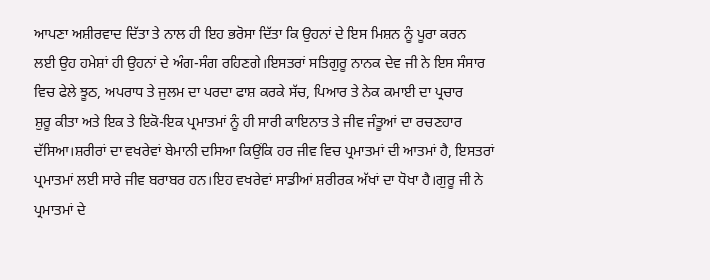ਆਪਣਾ ਅਸ਼ੀਰਵਾਦ ਦਿੱਤਾ ਤੇ ਨਾਲ ਹੀ ਇਹ ਭਰੋਸਾ ਦਿੱਤਾ ਕਿ ਉਹਨਾਂ ਦੇ ਇਸ ਮਿਸ਼ਨ ਨੂੰ ਪੂਰਾ ਕਰਨ
ਲਈ ਉਹ ਹਮੇਸ਼ਾਂ ਹੀ ਉਹਨਾਂ ਦੇ ਅੰਗ-ਸੰਗ ਰਹਿਣਗੇ।ਇਸਤਰਾਂ ਸਤਿਗੁਰੂ ਨਾਨਕ ਦੇਵ ਜੀ ਨੇ ਇਸ ਸੰਸਾਰ
ਵਿਚ ਫੇਲੇ ਝੂਠ, ਅਪਰਾਧ ਤੇ ਜੁਲਮ ਦਾ ਪਰਦਾ ਫਾਸ਼ ਕਰਕੇ ਸੱਚ, ਪਿਆਰ ਤੇ ਨੇਕ ਕਮਾਈ ਦਾ ਪ੍ਰਚਾਰ
ਸ਼ੁਰੂ ਕੀਤਾ ਅਤੇ ਇਕ ਤੇ ਇਕੋ-ਇਕ ਪ੍ਰਮਾਤਮਾਂ ਨੂੰ ਹੀ ਸਾਰੀ ਕਾਇਨਾਤ ਤੇ ਜੀਵ ਜੰਤੂਆਂ ਦਾ ਰਚਣਹਾਰ
ਦੱਸਿਆ।ਸ਼ਰੀਰਾਂ ਦਾ ਵਖਰੇਵਾਂ ਬੇਮਾਨੀ ਦਸਿਆ ਕਿਉਂਕਿ ਹਰ ਜੀਵ ਵਿਚ ਪ੍ਰਮਾਤਮਾਂ ਦੀ ਆਤਮਾਂ ਹੈ, ਇਸਤਰਾਂ
ਪ੍ਰਮਾਤਮਾਂ ਲਈ ਸਾਰੇ ਜੀਵ ਬਰਾਬਰ ਹਨ।ਇਹ ਵਖਰੇਵਾਂ ਸਾਡੀਆਂ ਸ਼ਰੀਰਕ ਅੱਖਾਂ ਦਾ ਧੋਖਾ ਹੈ।ਗੁਰੂ ਜੀ ਨੇ
ਪ੍ਰਮਾਤਮਾਂ ਦੇ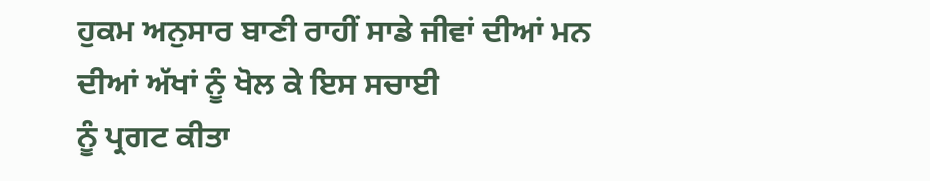ਹੁਕਮ ਅਨੁਸਾਰ ਬਾਣੀ ਰਾਹੀਂ ਸਾਡੇ ਜੀਵਾਂ ਦੀਆਂ ਮਨ ਦੀਆਂ ਅੱਖਾਂ ਨੂੰ ਖੋਲ ਕੇ ਇਸ ਸਚਾਈ
ਨੂੰ ਪ੍ਰਗਟ ਕੀਤਾ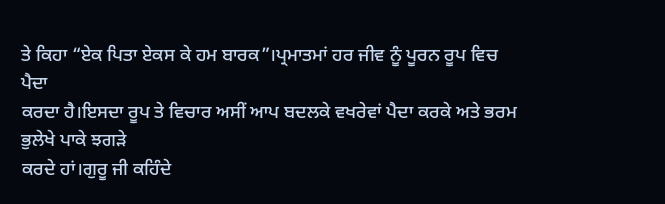ਤੇ ਕਿਹਾ “ਏਕ ਪਿਤਾ ਏਕਸ ਕੇ ਹਮ ਬਾਰਕ”।ਪ੍ਰਮਾਤਮਾਂ ਹਰ ਜੀਵ ਨੂੰ ਪੂਰਨ ਰੂਪ ਵਿਚ ਪੈਦਾ
ਕਰਦਾ ਹੈ।ਇਸਦਾ ਰੂਪ ਤੇ ਵਿਚਾਰ ਅਸੀਂ ਆਪ ਬਦਲਕੇ ਵਖਰੇਵਾਂ ਪੈਦਾ ਕਰਕੇ ਅਤੇ ਭਰਮ ਭੁਲੇਖੇ ਪਾਕੇ ਝਗੜੇ
ਕਰਦੇ ਹਾਂ।ਗੁਰੂ ਜੀ ਕਹਿੰਦੇ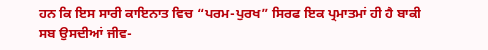ਹਨ ਕਿ ਇਸ ਸਾਰੀ ਕਾਇਨਾਤ ਵਿਚ “ਪਰਮ-ਪੁਰਖ” ਸਿਰਫ ਇਕ ਪ੍ਰਮਾਤਮਾਂ ਹੀ ਹੈ ਬਾਕੀ ਸਬ ਉਸਦੀਆਂ ਜੀਵ-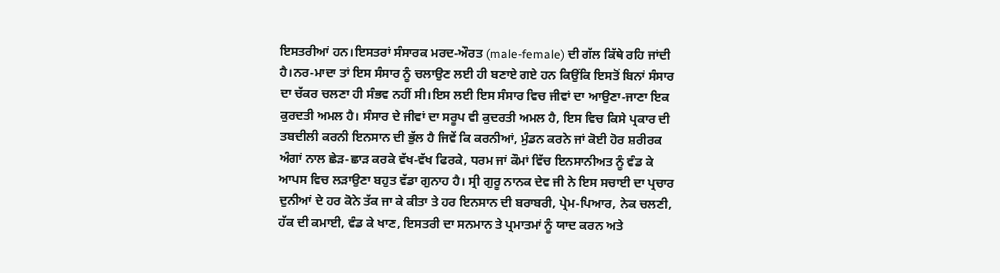ਇਸਤਰੀਆਂ ਹਨ।ਇਸਤਰਾਂ ਸੰਸਾਰਕ ਮਰਦ-ਔਰਤ (male-female) ਦੀ ਗੱਲ ਕਿੱਥੇ ਰਹਿ ਜਾਂਦੀ ਹੈ।ਨਰ-ਮਾਦਾ ਤਾਂ ਇਸ ਸੰਸਾਰ ਨੂੰ ਚਲਾਉਣ ਲਈ ਹੀ ਬਣਾਏ ਗਏ ਹਨ ਕਿਉਂਕਿ ਇਸਤੋਂ ਬਿਨਾਂ ਸੰਸਾਰ ਦਾ ਚੱਕਰ ਚਲਣਾ ਹੀ ਸੰਭਵ ਨਹੀਂ ਸੀ।ਇਸ ਲਈ ਇਸ ਸੰਸਾਰ ਵਿਚ ਜੀਵਾਂ ਦਾ ਆਉਣਾ-ਜਾਣਾ ਇਕ ਕੁਰਦਤੀ ਅਮਲ ਹੈ। ਸੰਸਾਰ ਦੇ ਜੀਵਾਂ ਦਾ ਸਰੂਪ ਵੀ ਕੁਦਰਤੀ ਅਮਲ ਹੈ, ਇਸ ਵਿਚ ਕਿਸੇ ਪ੍ਰਕਾਰ ਦੀ ਤਬਦੀਲੀ ਕਰਨੀ ਇਨਸਾਨ ਦੀ ਭੁੱਲ ਹੈ ਜਿਵੇਂ ਕਿ ਕਰਨੀਆਂ, ਮੁੰਡਨ ਕਰਨੇ ਜਾਂ ਕੋਈ ਹੋਰ ਸ਼ਰੀਰਕ ਅੰਗਾਂ ਨਾਲ ਛੇੜ-ਛਾੜ ਕਰਕੇ ਵੱਖ-ਵੱਖ ਫਿਰਕੇ, ਧਰਮ ਜਾਂ ਕੌਮਾਂ ਵਿੱਚ ਇਨਸਾਨੀਅਤ ਨੂੰ ਵੰਡ ਕੇ ਆਪਸ ਵਿਚ ਲੜਾਉਣਾ ਬਹੁਤ ਵੱਡਾ ਗੁਨਾਹ ਹੈ। ਸ੍ਰੀ ਗੁਰੂ ਨਾਨਕ ਦੇਵ ਜੀ ਨੇ ਇਸ ਸਚਾਈ ਦਾ ਪ੍ਰਚਾਰ ਦੁਨੀਆਂ ਦੇ ਹਰ ਕੋਨੇ ਤੱਕ ਜਾ ਕੇ ਕੀਤਾ ਤੇ ਹਰ ਇਨਸਾਨ ਦੀ ਬਰਾਬਰੀ, ਪ੍ਰੇਮ-ਪਿਆਰ, ਨੇਕ ਚਲਣੀ, ਹੱਕ ਦੀ ਕਮਾਈ, ਵੰਡ ਕੇ ਖਾਣ, ਇਸਤਰੀ ਦਾ ਸਨਮਾਨ ਤੇ ਪ੍ਰਮਾਤਮਾਂ ਨੂੰ ਯਾਦ ਕਰਨ ਅਤੇ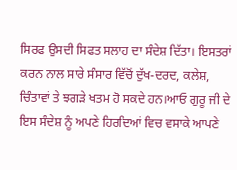ਸਿਰਫ ਉਸਦੀ ਸਿਫਤ ਸਲਾਹ ਦਾ ਸੰਦੇਸ਼ ਦਿੱਤਾ। ਇਸਤਰਾਂ ਕਰਨ ਨਾਲ ਸਾਰੇ ਸੰਸਾਰ ਵਿੱਚੋਂ ਦੁੱਖ-ਦਰਦ, ਕਲੇਸ਼, ਚਿੰਤਾਵਾਂ ਤੇ ਝਗੜੇ ਖਤਮ ਹੋ ਸਕਦੇ ਹਨ।ਆਓ ਗੁਰੂ ਜੀ ਦੇ ਇਸ ਸੰਦੇਸ਼ ਨੂੰ ਅਪਣੇ ਹਿਰਦਿਆਂ ਵਿਚ ਵਸਾਕੇ ਆਪਣੇ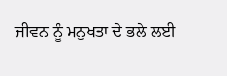ਜੀਵਨ ਨੂੰ ਮਨੁਖਤਾ ਦੇ ਭਲੇ ਲਈ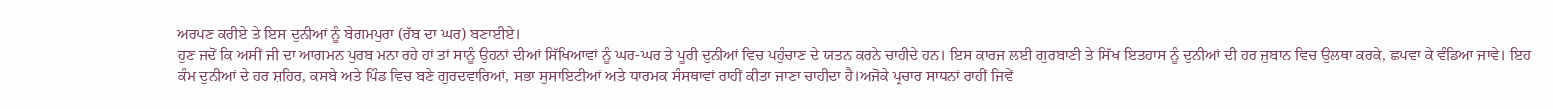ਅਰਪਣ ਕਰੀਏ ਤੇ ਇਸ ਦੁਨੀਆਂ ਨੂੰ ਬੇਗਮਪੁਰਾ (ਰੱਬ ਦਾ ਘਰ) ਬਣਾਈਏ।
ਹੁਣ ਜਦੋਂ ਕਿ ਅਸੀਂ ਜੀ ਦਾ ਆਗਮਨ ਪੁਰਬ ਮਨਾ ਰਹੇ ਹਾਂ ਤਾਂ ਸਾਨੂੰ ਉਹਨਾਂ ਦੀਆਂ ਸਿੱਖਿਆਵਾਂ ਨੂੰ ਘਰ-ਘਰ ਤੇ ਪੂਰੀ ਦੁਨੀਆਂ ਵਿਚ ਪਹੁੰਚਾਣ ਦੇ ਯਤਨ ਕਰਨੇ ਚਾਹੀਦੇ ਹਨ। ਇਸ ਕਾਰਜ ਲਈ ਗੁਰਬਾਣੀ ਤੇ ਸਿੱਖ ਇਤਹਾਸ ਨੂੰ ਦੁਨੀਆਂ ਦੀ ਹਰ ਜੁਬਾਨ ਵਿਚ ਉਲਥਾ ਕਰਕੇ, ਛਪਵਾ ਕੇ ਵੰਡਿਆ ਜਾਵੇ। ਇਹ ਕੰਮ ਦੁਨੀਆਂ ਦੇ ਹਰ ਸ਼ਹਿਰ, ਕਸਬੇ ਅਤੇ ਪਿੰਡ ਵਿਚ ਬਣੇ ਗੁਰਦਵਾਰਿਆਂ, ਸਭਾ ਸੁਸਾਇਟੀਆਂ ਅਤੇ ਧਾਰਮਕ ਸੰਸਥਾਵਾਂ ਰਾਹੀਂ ਕੀਤਾ ਜਾਣਾ ਚਾਹੀਦਾ ਹੈ।ਅਜੋਕੇ ਪ੍ਰਚਾਰ ਸਾਧਨਾਂ ਰਾਹੀਂ ਜਿਵੇਂ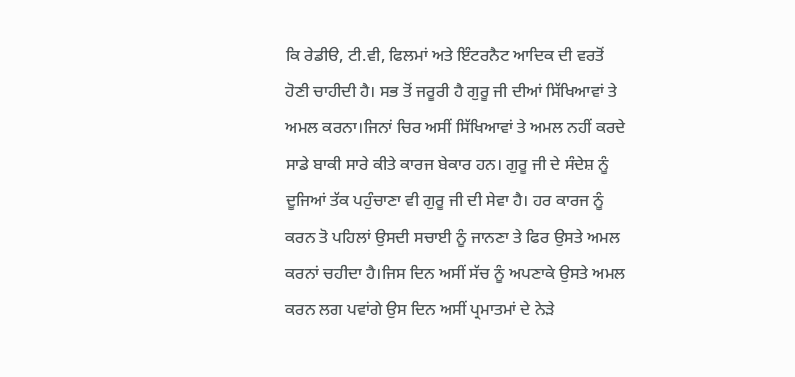ਕਿ ਰੇਡੀੳ, ਟੀ.ਵੀ, ਫਿਲਮਾਂ ਅਤੇ ਇੰਟਰਨੈਟ ਆਦਿਕ ਦੀ ਵਰਤੋਂ ਹੋਣੀ ਚਾਹੀਦੀ ਹੈ। ਸਭ ਤੋਂ ਜਰੂਰੀ ਹੈ ਗੁਰੂ ਜੀ ਦੀਆਂ ਸਿੱਖਿਆਵਾਂ ਤੇ ਅਮਲ ਕਰਨਾ।ਜਿਨਾਂ ਚਿਰ ਅਸੀਂ ਸਿੱਖਿਆਵਾਂ ਤੇ ਅਮਲ ਨਹੀਂ ਕਰਦੇ ਸਾਡੇ ਬਾਕੀ ਸਾਰੇ ਕੀਤੇ ਕਾਰਜ ਬੇਕਾਰ ਹਨ। ਗੁਰੂ ਜੀ ਦੇ ਸੰਦੇਸ਼ ਨੂੰ ਦੂਜਿਆਂ ਤੱਕ ਪਹੁੰਚਾਣਾ ਵੀ ਗੁਰੂ ਜੀ ਦੀ ਸੇਵਾ ਹੈ। ਹਰ ਕਾਰਜ ਨੂੰ ਕਰਨ ਤੋ ਪਹਿਲਾਂ ਉਸਦੀ ਸਚਾਈ ਨੂੰ ਜਾਨਣਾ ਤੇ ਫਿਰ ਉਸਤੇ ਅਮਲ ਕਰਨਾਂ ਚਹੀਦਾ ਹੈ।ਜਿਸ ਦਿਨ ਅਸੀਂ ਸੱਚ ਨੂੰ ਅਪਣਾਕੇ ਉਸਤੇ ਅਮਲ ਕਰਨ ਲਗ ਪਵਾਂਗੇ ਉਸ ਦਿਨ ਅਸੀਂ ਪ੍ਰਮਾਤਮਾਂ ਦੇ ਨੇੜੇ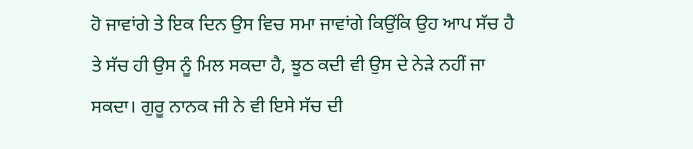ਹੋ ਜਾਵਾਂਗੇ ਤੇ ਇਕ ਦਿਨ ਉਸ ਵਿਚ ਸਮਾ ਜਾਵਾਂਗੇ ਕਿਉਂਕਿ ਉਹ ਆਪ ਸੱਚ ਹੈ ਤੇ ਸੱਚ ਹੀ ਉਸ ਨੂੰ ਮਿਲ ਸਕਦਾ ਹੈ, ਝੂਠ ਕਦੀ ਵੀ ਉਸ ਦੇ ਨੇੜੇ ਨਹੀਂ ਜਾ ਸਕਦਾ। ਗੁਰੂ ਨਾਨਕ ਜੀ ਨੇ ਵੀ ਇਸੇ ਸੱਚ ਦੀ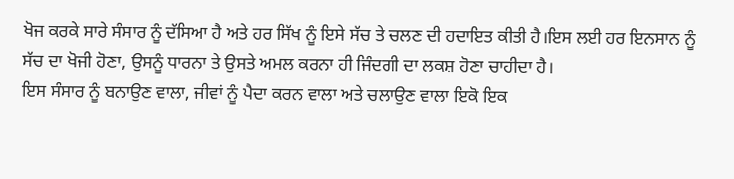ਖੋਜ ਕਰਕੇ ਸਾਰੇ ਸੰਸਾਰ ਨੂੰ ਦੱਸਿਆ ਹੈ ਅਤੇ ਹਰ ਸਿੱਖ ਨੂੰ ਇਸੇ ਸੱਚ ਤੇ ਚਲਣ ਦੀ ਹਦਾਇਤ ਕੀਤੀ ਹੈ।ਇਸ ਲਈ ਹਰ ਇਨਸਾਨ ਨੂੰ ਸੱਚ ਦਾ ਖੋਜੀ ਹੋਣਾ, ਉਸਨੂੰ ਧਾਰਨਾ ਤੇ ਉਸਤੇ ਅਮਲ ਕਰਨਾ ਹੀ ਜਿੰਦਗੀ ਦਾ ਲਕਸ਼ ਹੋਣਾ ਚਾਹੀਦਾ ਹੈ।
ਇਸ ਸੰਸਾਰ ਨੂੰ ਬਨਾਉਣ ਵਾਲਾ, ਜੀਵਾਂ ਨੂੰ ਪੈਦਾ ਕਰਨ ਵਾਲਾ ਅਤੇ ਚਲਾਉਣ ਵਾਲਾ ਇਕੋ ਇਕ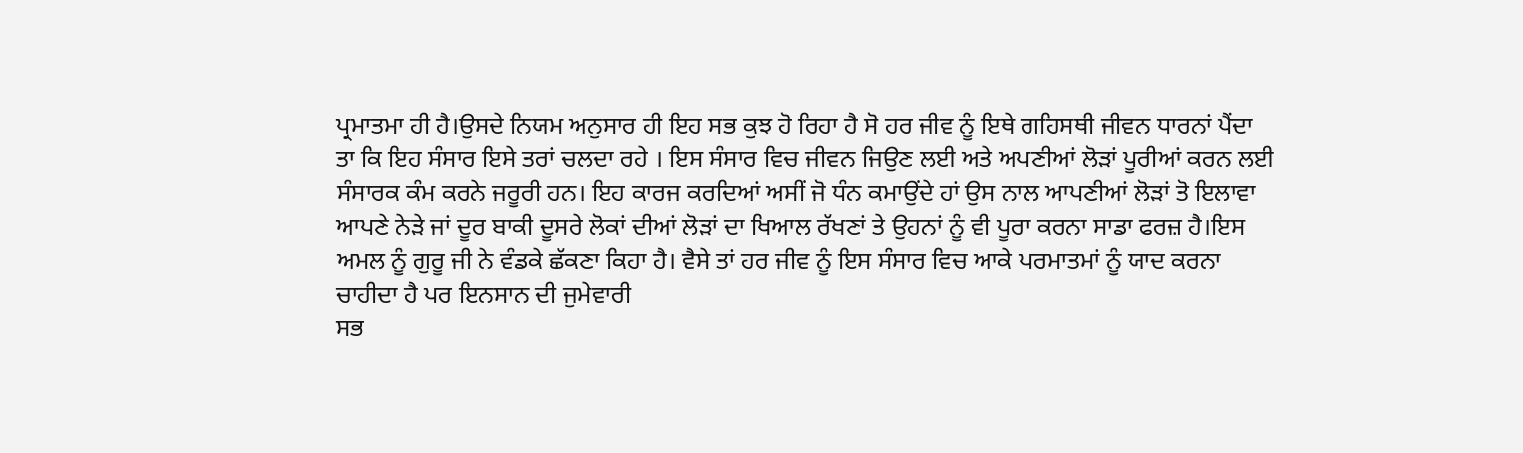ਪ੍ਰਮਾਤਮਾ ਹੀ ਹੈ।ਉਸਦੇ ਨਿਯਮ ਅਨੁਸਾਰ ਹੀ ਇਹ ਸਭ ਕੁਝ ਹੋ ਰਿਹਾ ਹੈ ਸੋ ਹਰ ਜੀਵ ਨੂੰ ਇਥੇ ਗਹਿਸਥੀ ਜੀਵਨ ਧਾਰਨਾਂ ਪੈਂਦਾ ਤਾ ਕਿ ਇਹ ਸੰਸਾਰ ਇਸੇ ਤਰਾਂ ਚਲਦਾ ਰਹੇ । ਇਸ ਸੰਸਾਰ ਵਿਚ ਜੀਵਨ ਜਿਉਣ ਲਈ ਅਤੇ ਅਪਣੀਆਂ ਲੋੜਾਂ ਪੂਰੀਆਂ ਕਰਨ ਲਈ ਸੰਸਾਰਕ ਕੰਮ ਕਰਨੇ ਜਰੂਰੀ ਹਨ। ਇਹ ਕਾਰਜ ਕਰਦਿਆਂ ਅਸੀਂ ਜੋ ਧੰਨ ਕਮਾਉਂਦੇ ਹਾਂ ਉਸ ਨਾਲ ਆਪਣੀਆਂ ਲੋੜਾਂ ਤੋ ਇਲਾਵਾ ਆਪਣੇ ਨੇੜੇ ਜਾਂ ਦੂਰ ਬਾਕੀ ਦੂਸਰੇ ਲੋਕਾਂ ਦੀਆਂ ਲੋੜਾਂ ਦਾ ਖਿਆਲ ਰੱਖਣਾਂ ਤੇ ਉਹਨਾਂ ਨੂੰ ਵੀ ਪੂਰਾ ਕਰਨਾ ਸਾਡਾ ਫਰਜ਼ ਹੈ।ਇਸ ਅਮਲ ਨੂੰ ਗੁਰੂ ਜੀ ਨੇ ਵੰਡਕੇ ਛੱਕਣਾ ਕਿਹਾ ਹੈ। ਵੈਸੇ ਤਾਂ ਹਰ ਜੀਵ ਨੂੰ ਇਸ ਸੰਸਾਰ ਵਿਚ ਆਕੇ ਪਰਮਾਤਮਾਂ ਨੂੰ ਯਾਦ ਕਰਨਾ ਚਾਹੀਦਾ ਹੈ ਪਰ ਇਨਸਾਨ ਦੀ ਜੁਮੇਵਾਰੀ
ਸਭ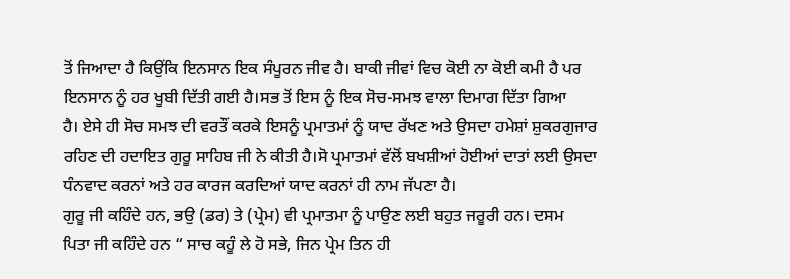ਤੋਂ ਜਿਆਦਾ ਹੈ ਕਿਉਂਕਿ ਇਨਸਾਨ ਇਕ ਸੰਪੂਰਨ ਜੀਵ ਹੈ। ਬਾਕੀ ਜੀਵਾਂ ਵਿਚ ਕੋਈ ਨਾ ਕੋਈ ਕਮੀ ਹੈ ਪਰ
ਇਨਸਾਨ ਨੂੰ ਹਰ ਖੂਬੀ ਦਿੱਤੀ ਗਈ ਹੈ।ਸਭ ਤੋਂ ਇਸ ਨੂੰ ਇਕ ਸੋਚ-ਸਮਝ ਵਾਲਾ ਦਿਮਾਗ ਦਿੱਤਾ ਗਿਆ
ਹੈ। ਏਸੇ ਹੀ ਸੋਚ ਸਮਝ ਦੀ ਵਰਤੌਂ ਕਰਕੇ ਇਸਨੂੰ ਪ੍ਰਮਾਤਮਾਂ ਨੂੰ ਯਾਦ ਰੱਖਣ ਅਤੇ ਉਸਦਾ ਹਮੇਸ਼ਾਂ ਸ਼ੁਕਰਗੁਜਾਰ
ਰਹਿਣ ਦੀ ਹਦਾਇਤ ਗੁਰੂ ਸਾਹਿਬ ਜੀ ਨੇ ਕੀਤੀ ਹੈ।ਸੋ ਪ੍ਰਮਾਤਮਾਂ ਵੱਲੋਂ ਬਖਸ਼ੀਆਂ ਹੋਈਆਂ ਦਾਤਾਂ ਲਈ ਉਸਦਾ
ਧੰਨਵਾਦ ਕਰਨਾਂ ਅਤੇ ਹਰ ਕਾਰਜ ਕਰਦਿਆਂ ਯਾਦ ਕਰਨਾਂ ਹੀ ਨਾਮ ਜੱਪਣਾ ਹੈ।
ਗੁਰੂ ਜੀ ਕਹਿੰਦੇ ਹਨ, ਭਉ (ਡਰ) ਤੇ (ਪ੍ਰੇਮ) ਵੀ ਪ੍ਰਮਾਤਮਾ ਨੂੰ ਪਾਉਣ ਲਈ ਬਹੁਤ ਜਰੂਰੀ ਹਨ। ਦਸਮ
ਪਿਤਾ ਜੀ ਕਹਿੰਦੇ ਹਨ “ ਸਾਚ ਕਹੂੰ ਲੇ ਹੋ ਸਭੇ, ਜਿਨ ਪ੍ਰੇਮ ਤਿਨ ਹੀ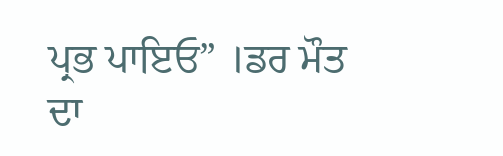ਪ੍ਰਭ ਪਾਇਓ” ।ਡਰ ਮੌਤ
ਦਾ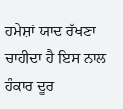ਹਮੇਸ਼ਾਂ ਯਾਦ ਰੱਖਣਾ ਚਾਹੀਦਾ ਹੈ ਇਸ ਨਾਲ ਹੰਕਾਰ ਦੂਰ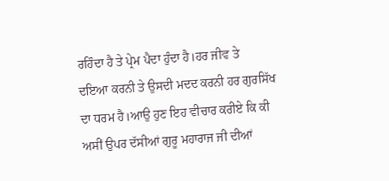ਰਹਿੰਦਾ ਹੈ ਤੇ ਪ੍ਰੇਮ ਪੈਦਾ ਹੁੰਦਾ ਹੈ।ਹਰ ਜੀਵ ਤੇ
ਦਇਆ ਕਰਨੀ ਤੇ ਉਸਦੀ ਮਦਦ ਕਰਨੀ ਹਰ ਗੁਰਸਿੱਖ ਦਾ ਧਰਮ ਹੈ।ਆਉ ਹੁਣ ਇਹ ਵੀਚਾਰ ਕਰੀਏ ਕਿ ਕੀ
ਅਸੀਂ ਉਪਰ ਦੱਸੀਆਂ ਗੁਰੂ ਮਹਾਰਾਜ ਜੀ ਦੀਆਂ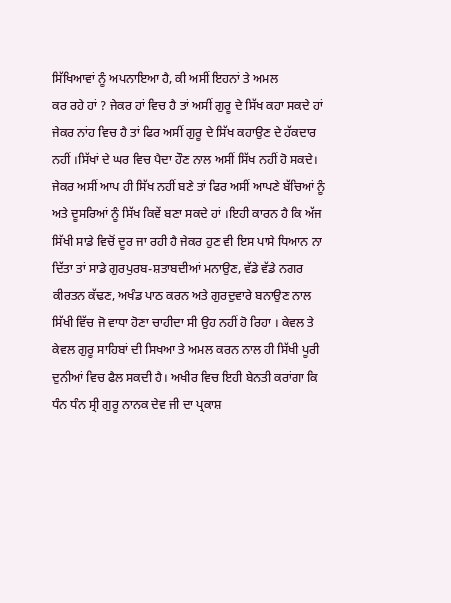ਸਿੱਖਿਆਵਾਂ ਨੂੰ ਅਪਨਾਇਆ ਹੈ, ਕੀ ਅਸੀਂ ਇਹਨਾਂ ਤੇ ਅਮਲ
ਕਰ ਰਹੇ ਹਾਂ ? ਜੇਕਰ ਹਾਂ ਵਿਚ ਹੈ ਤਾਂ ਅਸੀਂ ਗੁਰੂ ਦੇ ਸਿੱਖ ਕਹਾ ਸਕਦੇ ਹਾਂ ਜੇਕਰ ਨਾਂਹ ਵਿਚ ਹੈ ਤਾਂ ਫਿਰ ਅਸੀਂ ਗੁਰੂ ਦੇ ਸਿੱਖ ਕਹਾਉਣ ਦੇ ਹੱਕਦਾਰ ਨਹੀਂ ।ਸਿੱਖਾਂ ਦੇ ਘਰ ਵਿਚ ਪੈਦਾ ਹੌਣ ਨਾਲ ਅਸੀਂ ਸਿੱਖ ਨਹੀਂ ਹੋ ਸਕਦੇ। ਜੇਕਰ ਅਸੀਂ ਆਪ ਹੀ ਸਿੱਖ ਨਹੀਂ ਬਣੇ ਤਾਂ ਫਿਰ ਅਸੀਂ ਆਪਣੇ ਬੱਚਿਆਂ ਨੂੰ ਅਤੇ ਦੂਸਰਿਆਂ ਨੂੰ ਸਿੱਖ ਕਿਵੇਂ ਬਣਾ ਸਕਦੇ ਹਾਂ ।ਇਹੀ ਕਾਰਨ ਹੈ ਕਿ ਅੱਜ ਸਿੱਖੀ ਸਾਡੇ ਵਿਚੋਂ ਦੂਰ ਜਾ ਰਹੀ ਹੈ ਜੇਕਰ ਹੁਣ ਵੀ ਇਸ ਪਾਸੇ ਧਿਆਨ ਨਾ ਦਿੱਤਾ ਤਾਂ ਸਾਡੇ ਗੁਰਪੁਰਬ-ਸ਼ਤਾਬਦੀਆਂ ਮਨਾਉਣ, ਵੱਡੇ ਵੱਡੇ ਨਗਰ ਕੀਰਤਨ ਕੱਢਣ, ਅਖੰਡ ਪਾਠ ਕਰਨ ਅਤੇ ਗੁਰਦੁਵਾਰੇ ਬਨਾਉਣ ਨਾਲ ਸਿੱਖੀ ਵਿੱਚ ਜੋ ਵਾਧਾ ਹੋਣਾ ਚਾਹੀਦਾ ਸੀ ਉਹ ਨਹੀਂ ਹੋ ਰਿਹਾ । ਕੇਵਲ ਤੇ ਕੇਵਲ ਗੁਰੂ ਸਾਹਿਬਾਂ ਦੀ ਸਿਖਆ ਤੇ ਅਮਲ ਕਰਨ ਨਾਲ ਹੀ ਸਿੱਖੀ ਪੂਰੀ ਦੁਨੀਆਂ ਵਿਚ ਫੈਲ ਸਕਦੀ ਹੈ। ਅਖੀਰ ਵਿਚ ਇਹੀ ਬੇਨਤੀ ਕਰਾਂਗਾ ਕਿ ਧੰਨ ਧੰਨ ਸ੍ਰੀ ਗੁਰੂ ਨਾਨਕ ਦੇਵ ਜੀ ਦਾ ਪ੍ਰਕਾਸ਼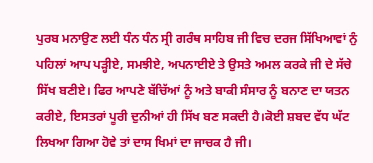ਪੁਰਬ ਮਨਾਉਣ ਲਈ ਧੰਨ ਧੰਨ ਸ੍ਰੀ ਗਰੰਥ ਸਾਹਿਬ ਜੀ ਵਿਚ ਦਰਜ ਸਿੱਖਿਆਵਾਂ ਨੁੰ ਪਹਿਲਾਂ ਆਪ ਪੜ੍ਹੀਏ, ਸਮਝੀਏ, ਅਪਨਾਈਏ ਤੇ ਉਸਤੇ ਅਮਲ ਕਰਕੇ ਜੀ ਦੇ ਸੱਚੇ ਸਿੱਖ ਬਣੀਏ। ਫਿਰ ਆਪਣੇ ਬੱਚਿੱਆਂ ਨੂੰ ਅਤੇ ਬਾਕੀ ਸੰਸਾਰ ਨੂੰ ਬਨਾਣ ਦਾ ਯਤਨ ਕਰੀਏ, ਇਸਤਰਾਂ ਪੂਰੀ ਦੁਨੀਆਂ ਹੀ ਸਿੱਖ ਬਣ ਸਕਦੀ ਹੈ।ਕੋਈ ਸ਼ਬਦ ਵੱਧ ਘੱਟ ਲਿਖਆ ਗਿਆ ਹੋਵੇ ਤਾਂ ਦਾਸ ਖਿਮਾਂ ਦਾ ਜਾਚਕ ਹੈ ਜੀ।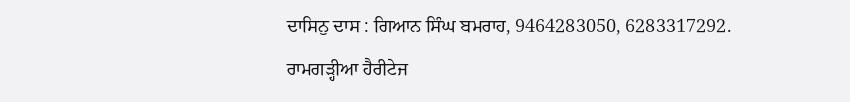ਦਾਸਿਨੁ ਦਾਸ : ਗਿਆਨ ਸਿੰਘ ਬਮਰਾਹ, 9464283050, 6283317292.
ਰਾਮਗੜ੍ਹੀਆ ਹੈਰੀਟੇਜ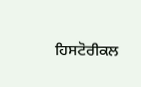ਹਿਸਟੋਰੀਕਲ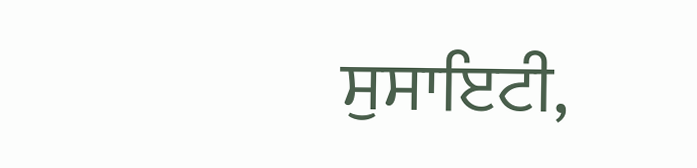ਸੁਸਾਇਟੀ,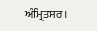ਅੰਮ੍ਰਿਤਸਰ।